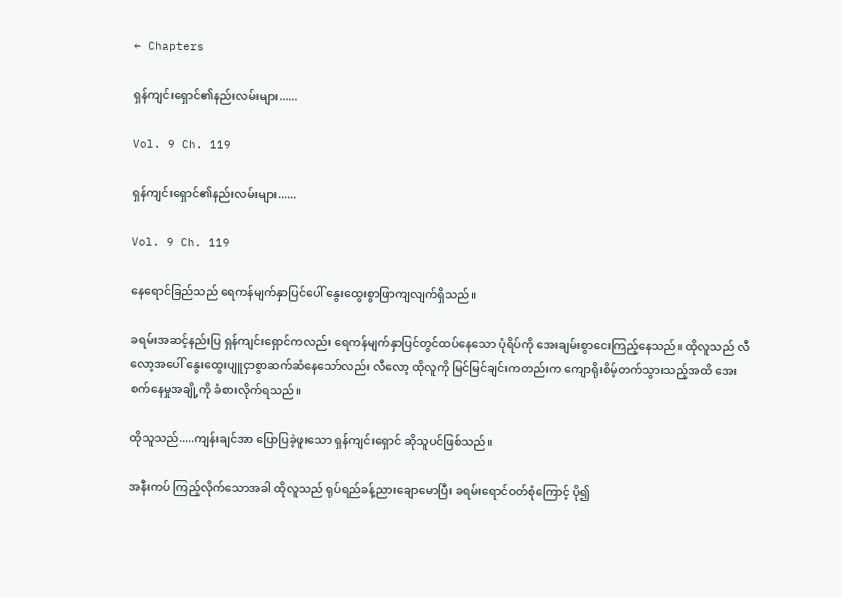← Chapters

ရှန်ကျင်းရှောင်၏နည်းလမ်းများ......

Vol. 9 Ch. 119

ရှန်ကျင်းရှောင်၏နည်းလမ်းများ......

Vol. 9 Ch. 119

နေရောင်ခြည်သည် ရေကန်မျက်နှာပြင်ပေါ် နွေးထွေးစွာဖြာကျလျက်ရှိသည်။

ခရမ်းအဆင့်နည်းပြ ရှန်ကျင်းရှောင်ကလည်း ရေကန်မျက်နှာပြင်တွင်ထပ်နေသော ပုံရိပ်ကို အေးချမ်းစွာငေးကြည့်နေသည်။ ထိုလူသည် လီလော့အပေါ် နွေးထွေးပျူငှာစွာဆက်ဆံနေသော်လည်း လီလော့ ထိုလူကို မြင်မြင်ချင်းကတည်းက ကျောရိုးစိမ့်တက်သွားသည့်အထိ အေးစက်နေမှုအချို့ကို ခံစားလိုက်ရသည်။

ထိုသူသည်.....ကျန်းချင်အာ ပြောပြခဲ့ဖူးသော ရှန်ကျင်းရှောင် ဆိုသူပင်ဖြစ်သည်။

အနီးကပ် ကြည့်လိုက်သောအခါ ထိုလူသည် ရုပ်ရည်ခန့်ညားချောမောပြီး ခရမ်းရောင်ဝတ်စုံကြောင့် ပို၍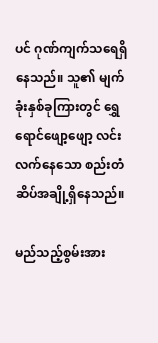ပင် ဂုဏ်ကျက်သရေရှိနေသည်။ သူ၏ မျက်ခုံးနှစ်ခုကြားတွင် ရွှေရောင်ဖျော့ဖျော့ လင်းလက်နေသော စည်းတံဆိပ်အချို့ရှိနေသည်။

မည်သည့်စွမ်းအား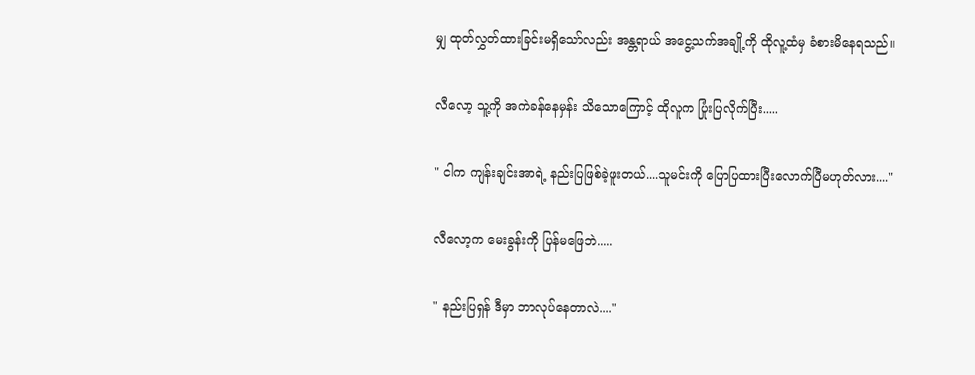မျှ ထုတ်လွှတ်ထားခြင်းမရှိသော်လည်း အန္တရာယ် အငွေ့သက်အချို့ကို ထိုလူ့ထံမှ ခံစားမိနေရသည်။

လီလော့ သူ့ကို အကဲခန်နေမှန်း သိသောကြောင့် ထိုလူက ပြုံးပြလိုက်ပြီး.....

" ငါက ကျန်းချင်းအာရဲ့ နည်းပြဖြစ်ခဲ့ဖူးတယ်....သူမင်းကို ပြောပြထားပြီးလောက်ပြီမဟုတ်လား...."

လီလော့က မေးခွန်းကို ပြန်မဖြေဘဲ.....

" နည်းပြရှန် ဒီမှာ ဘာလုပ်နေတာလဲ...."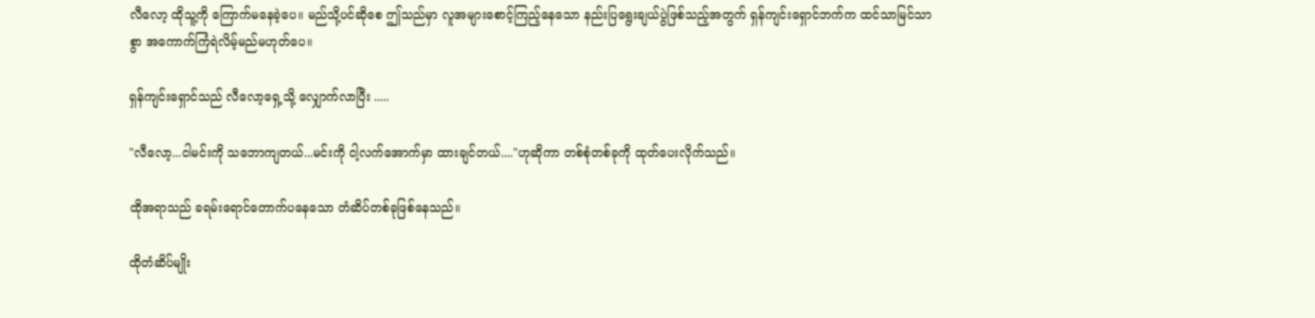လီလော့ ထိုသူ့ကို ကြောက်မနေခဲ့ပေ။ မည်သို့ပင်ဆိုစေ ဤသည်မှာ လူအများစောင့်ကြည့်နေသော နည်းပြရွေးချယ်ပွဲဖြစ်သည့်အတွက် ရှန်ကျင်းရှောင်ဘက်က ထင်သာမြင်သာစွာ အကောက်ကြံရဲလိမ့်မည်မဟုတ်ပေ။

ရှန်ကျင်းရှောင်သည် လီလော့ရှေ့သို့ လျှောက်လာပြီး .....

"လီလော့...ငါမင်းကို သဘောကျတယ်...မင်းကို ငါ့လက်အောက်မှာ ထားချင်တယ်...."ဟုဆိုကာ တစ်စုံတစ်ခုကို ထုတ်ပေးလိုက်သည်။

ထိုအရာသည် ခရမ်းရောင်တောက်ပနေသော တံဆိပ်တစ်ခုဖြစ်နေသည်။

ထိုတံဆိပ်မျိုး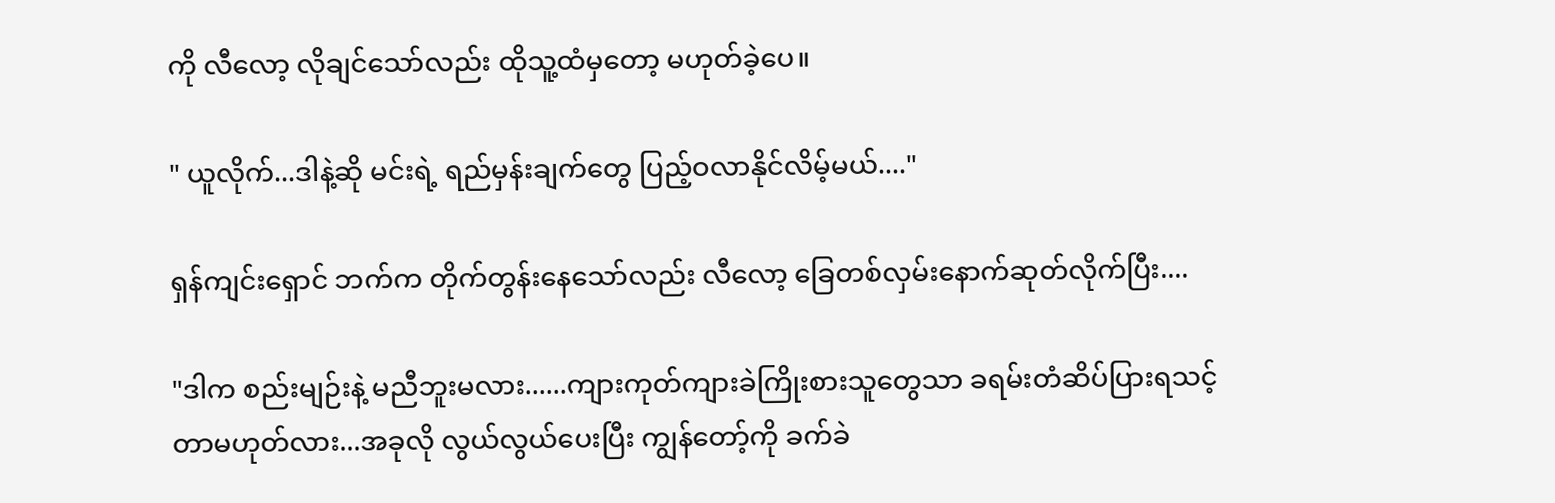ကို လီလော့ လိုချင်သော်လည်း ထိုသူ့ထံမှတော့ မဟုတ်ခဲ့ပေ။

" ယူလိုက်...ဒါနဲ့ဆို မင်းရဲ့ ရည်မှန်းချက်တွေ ပြည့်ဝလာနိုင်လိမ့်မယ်...."

ရှန်ကျင်းရှောင် ဘက်က တိုက်တွန်းနေသော်လည်း လီလော့ ခြေတစ်လှမ်းနောက်ဆုတ်လိုက်ပြီး....

"ဒါက စည်းမျဉ်းနဲ့ မညီဘူးမလား......ကျားကုတ်ကျားခဲကြိုးစားသူတွေသာ ခရမ်းတံဆိပ်ပြားရသင့်တာမဟုတ်လား...အခုလို လွယ်လွယ်ပေးပြီး ကျွန်တော့်ကို ခက်ခဲ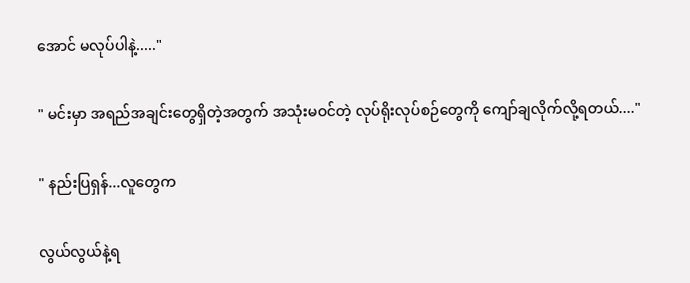အောင် မလုပ်ပါနဲ့....."

" မင်းမှာ အရည်အချင်းတွေရှိတဲ့အတွက် အသုံးမဝင်တဲ့ လုပ်ရိုးလုပ်စဉ်တွေကို ကျော်ချလိုက်လို့ရတယ်...."

" နည်းပြရှန်...လူတွေက

လွယ်လွယ်နဲ့ရ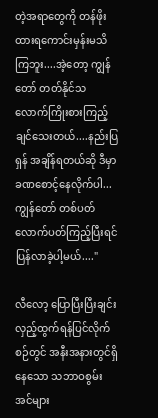တဲ့အရာတွေကို တန်ဖိုးထားရကောင်းမှန်းမသိကြဘူး....အဲ့တော့ ကျွန်တော် တတ်နိုင်သလောက်ကြိုးစားကြည့်ချင်သေးတယ်....နည်းပြရှန် အချိန်ရတယ်ဆို ဒီမှာ ခဏစောင့်နေလိုက်ပါ...ကျွန်တော် တစ်ပတ်လောက်ပတ်ကြည့်ပြီးရင် ပြန်လာခဲ့ပါ့မယ်...."

လီလော့ ပြောပြီးပြီးချင်း လှည့်ထွက်ရန်ပြင်လိုက်စဉ်တွင် အနီးအနားတွင်ရှိနေသော သဘာဝစွမ်းအင်များ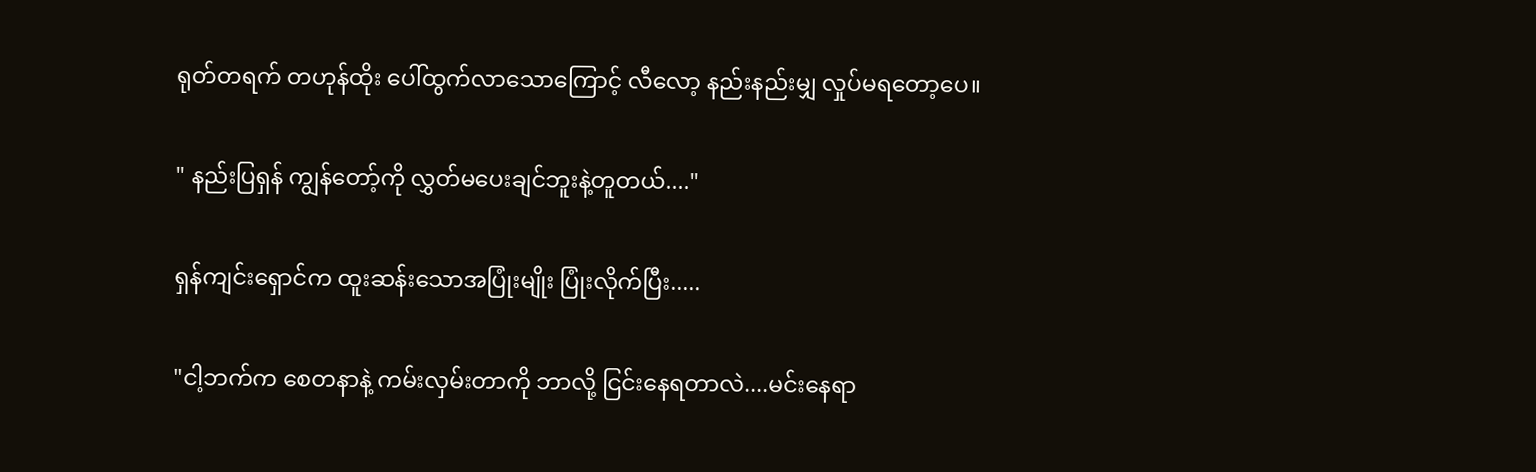ရုတ်တရက် တဟုန်ထိုး ပေါ်ထွက်လာသောကြောင့် လီလော့ နည်းနည်းမျှ လှုပ်မရတော့ပေ။

" နည်းပြရှန် ကျွန်တော့်ကို လွှတ်မပေးချင်ဘူးနဲ့တူတယ်...."

ရှန်ကျင်းရှောင်က ထူးဆန်းသောအပြုံးမျိုး ပြုံးလိုက်ပြီး.....

"ငါ့ဘက်က စေတနာနဲ့ ကမ်းလှမ်းတာကို ဘာလို့ ငြင်းနေရတာလဲ....မင်းနေရာ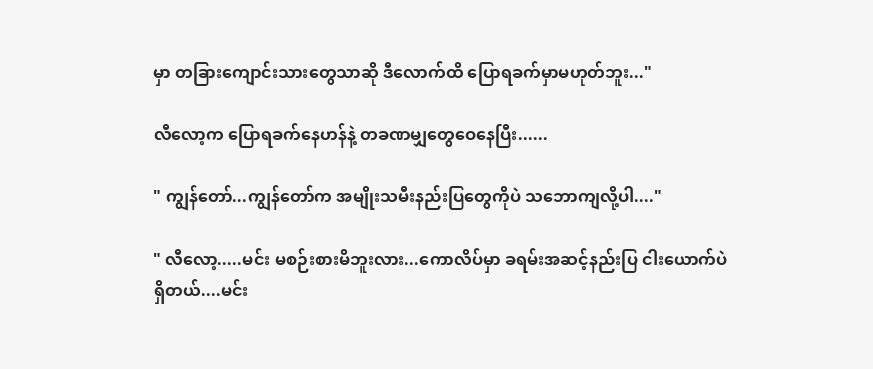မှာ တခြားကျောင်းသားတွေသာဆို ဒီလောက်ထိ ပြောရခက်မှာမဟုတ်ဘူး..."

လီလော့က ပြောရခက်နေဟန်နဲ့ တခဏမျှတွေဝေနေပြီး......

" ကျွန်တော်...ကျွန်တော်က အမျိုးသမီးနည်းပြတွေကိုပဲ သဘောကျလို့ပါ...."

" လီလော့.....မင်း မစဉ်းစားမိဘူးလား...ကောလိပ်မှာ ခရမ်းအဆင့်နည်းပြ ငါးယောက်ပဲရှိတယ်....မင်း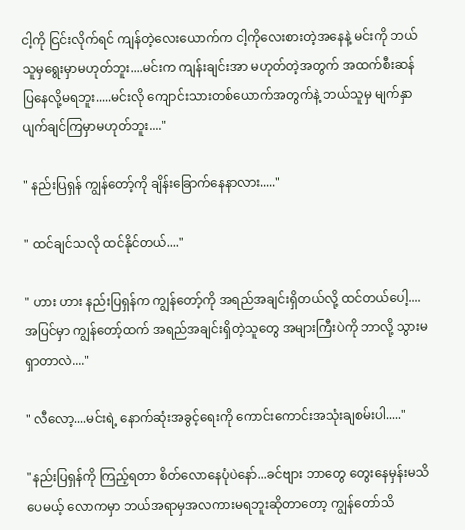ငါ့ကို ငြင်းလိုက်ရင် ကျန်တဲ့လေးယောက်က ငါ့ကိုလေးစားတဲ့အနေနဲ့ မင်းကို ဘယ်သူမှရွေးမှာမဟုတ်ဘူး....မင်းက ကျန်းချင်းအာ မဟုတ်တဲ့အတွက် အထက်စီးဆန်ပြနေလို့မရဘူး.....မင်းလို ကျောင်းသားတစ်ယောက်အတွက်နဲ့ ဘယ်သူမှ မျက်နှာပျက်ချင်ကြမှာမဟုတ်ဘူး...."

" နည်းပြရှန် ကျွန်တော့်ကို ချိန်းခြောက်နေနာလား....."

" ထင်ချင်သလို ထင်နိုင်တယ်...."

" ဟား ဟား နည်းပြရှန်က ကျွန်တော့်ကို အရည်အချင်းရှိတယ်လို့ ထင်တယ်ပေါ့....အပြင်မှာ ကျွန်တော့်ထက် အရည်အချင်းရှိတဲ့သူတွေ အများကြီးပဲကို ဘာလို့ သွားမရှာတာလဲ...."

" လီလော့....မင်းရဲ့ နောက်ဆုံးအခွင့်ရေးကို ကောင်းကောင်းအသုံးချစမ်းပါ....."

"နည်းပြရှန်ကို ကြည့်ရတာ စိတ်လောနေပုံပဲနော်...ခင်ဗျား ဘာတွေ တွေးနေမှန်းမသိပေမယ့် လောကမှာ ဘယ်အရာမှအလကားမရဘူးဆိုတာတော့ ကျွန်တော်သိ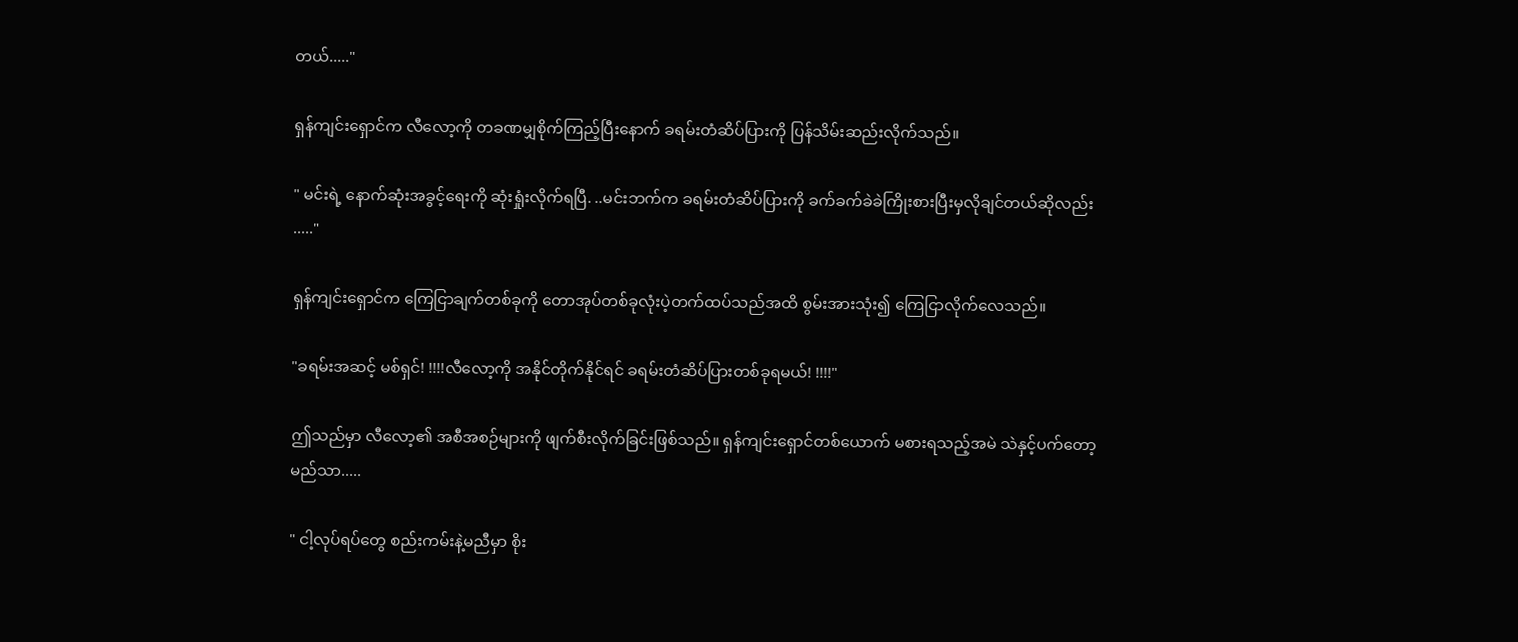တယ်....."

ရှန်ကျင်းရှောင်က လီလော့ကို တခဏမျှစိုက်ကြည့်ပြီးနောက် ခရမ်းတံဆိပ်ပြားကို ပြန်သိမ်းဆည်းလိုက်သည်။

" မင်းရဲ့ နောက်ဆုံးအခွင့်ရေးကို ဆုံးရှုံးလိုက်ရပြီ. ..မင်းဘက်က ခရမ်းတံဆိပ်ပြားကို ခက်ခက်ခဲခဲကြိုးစားပြီးမှလိုချင်တယ်ဆိုလည်း ....."

ရှန်ကျင်းရှောင်က ကြေငြာချက်တစ်ခုကို တောအုပ်တစ်ခုလုံးပဲ့တက်ထပ်သည်အထိ စွမ်းအားသုံး၍ ကြေငြာလိုက်လေသည်။

"ခရမ်းအဆင့် မစ်ရှင်! !!!!လီလော့ကို အနိုင်တိုက်နိုင်ရင် ခရမ်းတံဆိပ်ပြားတစ်ခုရမယ်! !!!!"

ဤသည်မှာ လီလော့၏ အစီအစဉ်များကို ဖျက်စီးလိုက်ခြင်းဖြစ်သည်။ ရှန်ကျင်းရှောင်တစ်ယောက် မစားရသည့်အမဲ သဲနှင့်ပက်တော့မည်သာ.....

" ငါ့လုပ်ရပ်တွေ စည်းကမ်းနဲ့မညီမှာ စိုး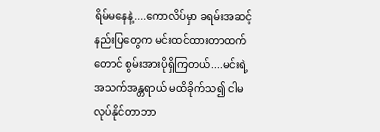ရိမ်မနေနဲ့....ကောလိပ်မှာ ခရမ်းအဆင့်နည်းပြတွေက မင်းထင်ထားတာထက်တောင် စွမ်းအားပိုရှိကြတယ်....မင်းရဲ့ အသက်အန္တရာယ် မထိခိုက်သ၍ ငါမလုပ်နိုင်တာဘာ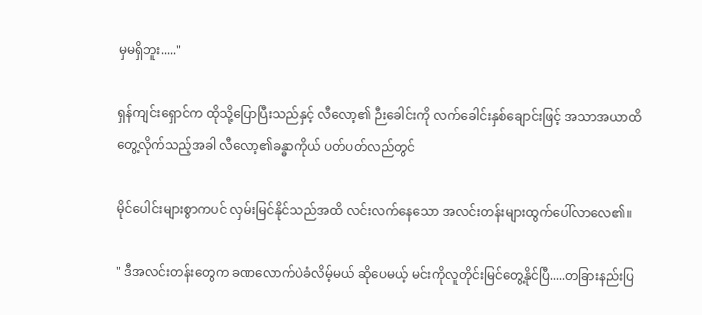မှမရှိဘူး....."

ရှန်ကျင်းရှောင်က ထိုသို့ပြောပြီးသည်နှင့် လီလော့၏ ဉီးခေါင်းကို လက်ခေါင်းနှစ်ချောင်းဖြင့် အသာအယာထိတွေ့လိုက်သည့်အခါ လီလော့၏ခန္ဓာကိုယ် ပတ်ပတ်လည်တွင်

မိုင်ပေါင်းများစွာကပင် လှမ်းမြင်နိုင်သည်အထိ လင်းလက်နေသော အလင်းတန်းများထွက်ပေါ်လာလေ၏။

" ဒီအလင်းတန်းတွေက ခဏလောက်ပဲခံလိမ့်မယ် ဆိုပေမယ့် မင်းကိုလူတိုင်းမြင်တွေ့နိုင်ပြီ.....တခြားနည်းပြ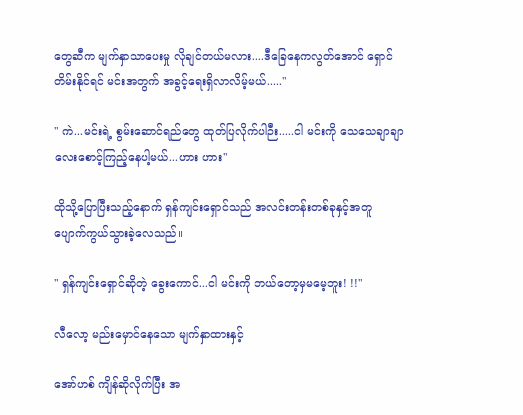တွေဆီက မျက်နှာသာပေးမှု လိုချင်တယ်မလား....ဒီခြေနေကလွတ်အောင် ရှောင်တိမ်းနိုင်ရင် မင်းအတွက် အခွင့်ရေးရှိလာလိမ့်မယ်....."

" ကဲ...မင်းရဲ့ စွမ်းဆောင်ရည်တွေ ထုတ်ပြလိုက်ပါဉီး.....ငါ မင်းကို သေသေချာချာလေးစောင့်ကြည့်နေပါ့မယ်...ဟား ဟား"

ထိုသို့ပြောပြီးသည့်နောက် ရှန်ကျင်းရှောင်သည် အလင်းတန်းတစ်ခုနှင့်အတူ ပျောက်ကွယ်သွားခဲ့လေသည်။

" ရှန်ကျင်းရှောင်ဆိုတဲ့ ခွေးကောင်...ငါ မင်းကို ဘယ်တော့မှမမေ့ဘူး! !!"

လီလော့ မည်းမှောင်နေသော မျက်နှာထားနှင့်

အော်ဟစ် ကျိန်ဆိုလိုက်ပြီး အ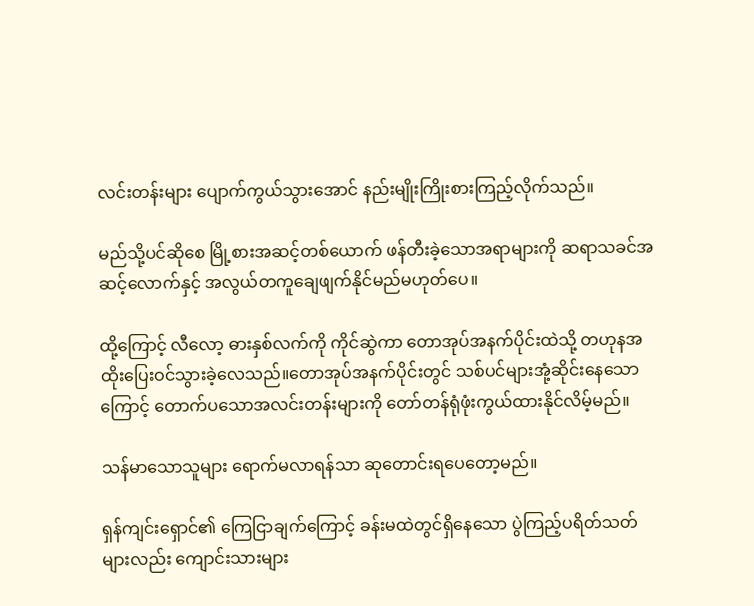လင်းတန်းများ ပျောက်ကွယ်သွားအောင် နည်းမျိုးကြိုးစားကြည့်လိုက်သည်။

မည်သို့ပင်ဆိုစေ မြို့စားအဆင့်တစ်ယောက် ဖန်တီးခဲ့သောအရာများကို ဆရာသခင်အဆင့်လောက်နှင့် အလွယ်တကူချေဖျက်နိုင်မည်မဟုတ်ပေ။

ထို့ကြောင့် လီလော့ ဓားနှစ်လက်ကို ကိုင်ဆွဲကာ တောအုပ်အနက်ပိုင်းထဲသို့ တဟုနအထိုးပြေးဝင်သွားခဲ့လေသည်။တောအုပ်အနက်ပိုင်းတွင် သစ်ပင်များအုံ့ဆိုင်းနေသောကြောင့် တောက်ပသောအလင်းတန်းများကို တော်တန်ရုံဖုံးကွယ်ထားနိုင်လိမ့်မည်။

သန်မာသောသူများ ရောက်မလာရန်သာ ဆုတောင်းရပေတော့မည်။

ရှန်ကျင်းရှောင်၏ ကြေငြာချက်ကြောင့် ခန်းမထဲတွင်ရှိနေသော ပွဲကြည့်ပရိတ်သတ်များလည်း ကျောင်းသားများ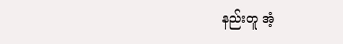နည်းတူ အံ့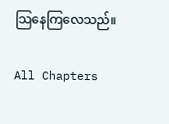သြနေကြလေသည်။

All Chapters